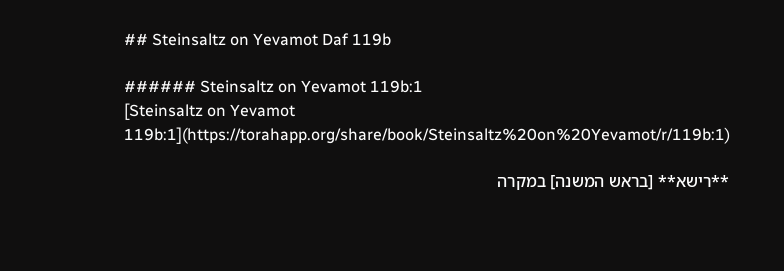## Steinsaltz on Yevamot Daf 119b

###### Steinsaltz on Yevamot 119b:1
[Steinsaltz on Yevamot 119b:1](https://torahapp.org/share/book/Steinsaltz%20on%20Yevamot/r/119b:1)

**רישא** [בראש המשנה] במקרה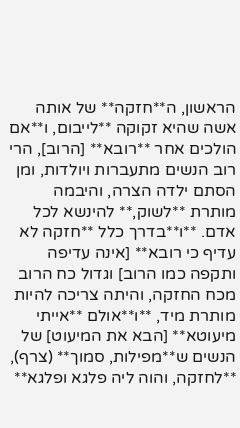הראשון, ה**חזקה** של אותה אשה שהיא זקוקה **לייבום, ו**אם הולכים אחר **רובא** [הרוב], הרי רוב הנשים מתעברות ויולדות, ומן הסתם ילדה הצרה, והיבמה מותרת **לשוק,** להינשא לכל אדם. **ו**בדרך כלל **חזקה לא עדיף כי רובא** [אינה עדיפה ותקפה כמו הרוב] וגדול כח הרוב מכח החזקה, והיתה צריכה להיות מותרת מיד, **ו**אולם **אייתי מיעוטא** [הבא את המיעוט] של הנשים ש**מפילות, סמוך** (צרף), **לחזקה, והוה ליה פלגא ופלגא**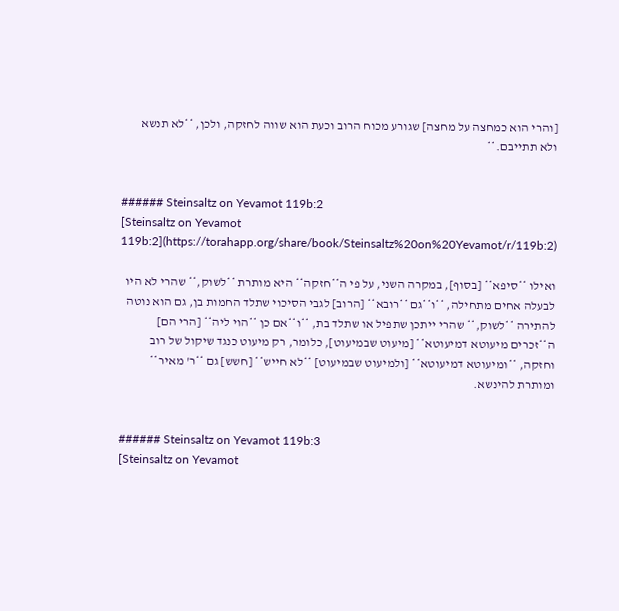[והרי הוא כמחצה על מחצה] שגורע מכוח הרוב וכעת הוא שווה לחזקה, ולכן, **לא תנשא ולא תתייבם.**


###### Steinsaltz on Yevamot 119b:2
[Steinsaltz on Yevamot 119b:2](https://torahapp.org/share/book/Steinsaltz%20on%20Yevamot/r/119b:2)

ואילו **סיפא** [בסוף], במקרה השני, על פי ה**חזקה** היא מותרת **לשוק,** שהרי לא היו לבעלה אחים מתחילה, **ו**גם **רובא** [הרוב] לגבי הסיכוי שתלד החמות בן, גם הוא נוטה להתירה **לשוק,** שהרי ייתכן שתפיל או שתלד בת, **ו**אם כן **הוי ליה** [הרי הם] ה**זכרים מיעוטא דמיעוטא** [מיעוט שבמיעוט], כלומר, רק מיעוט כנגד שיקול של רוב וחזקה, **ומיעוטא דמיעוטא** [ולמיעוט שבמיעוט] **לא חייש** [חשש] גם **ר' מאיר** ומותרת להינשא.


###### Steinsaltz on Yevamot 119b:3
[Steinsaltz on Yevamot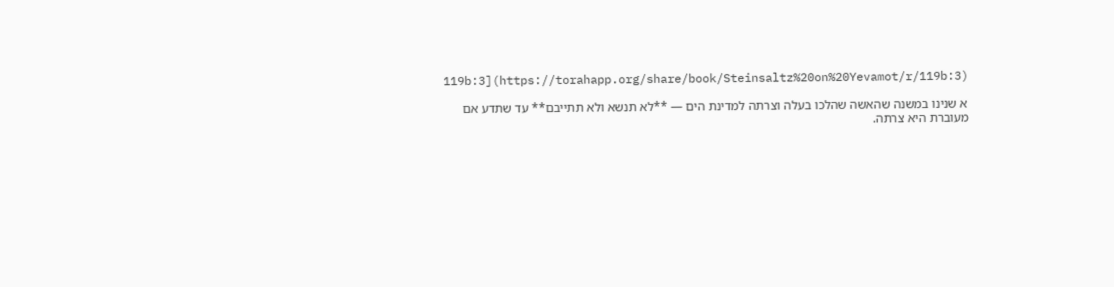119b:3](https://torahapp.org/share/book/Steinsaltz%20on%20Yevamot/r/119b:3)

א שנינו במשנה שהאשה שהלכו בעלה וצרתה למדינת הים — **לא תנשא ולא תתייבם** עד שתדע אם מעוברת היא צרתה.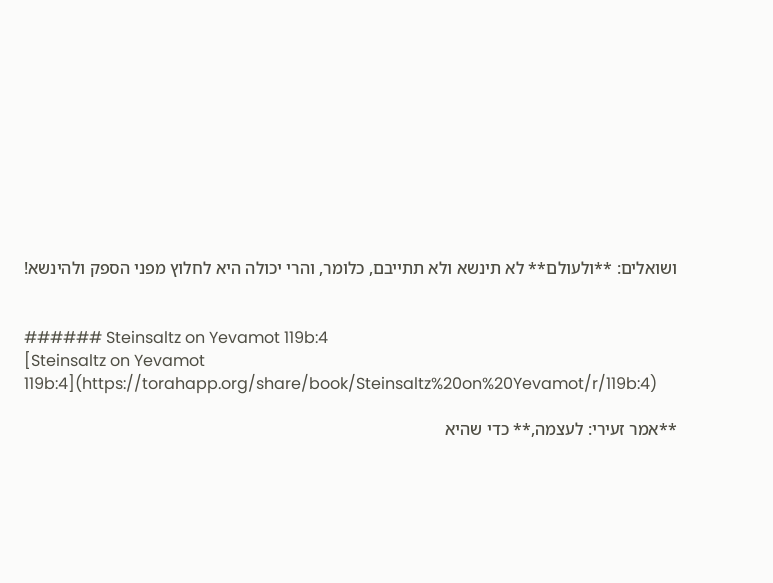ושואלים: **ולעולם** לא תינשא ולא תתייבם, כלומר, והרי יכולה היא לחלוץ מפני הספק ולהינשא!


###### Steinsaltz on Yevamot 119b:4
[Steinsaltz on Yevamot 119b:4](https://torahapp.org/share/book/Steinsaltz%20on%20Yevamot/r/119b:4)

**אמר זעירי: לעצמה,** כדי שהיא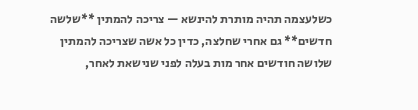כשלעצמה תהיה מותרת להינשא — צריכה להמתין **שלשה חדשים** גם אחרי שחלצה, כדין כל אשה שצריכה להמתין שלושה חודשים אחר מות בעלה לפני שנישאת לאחר,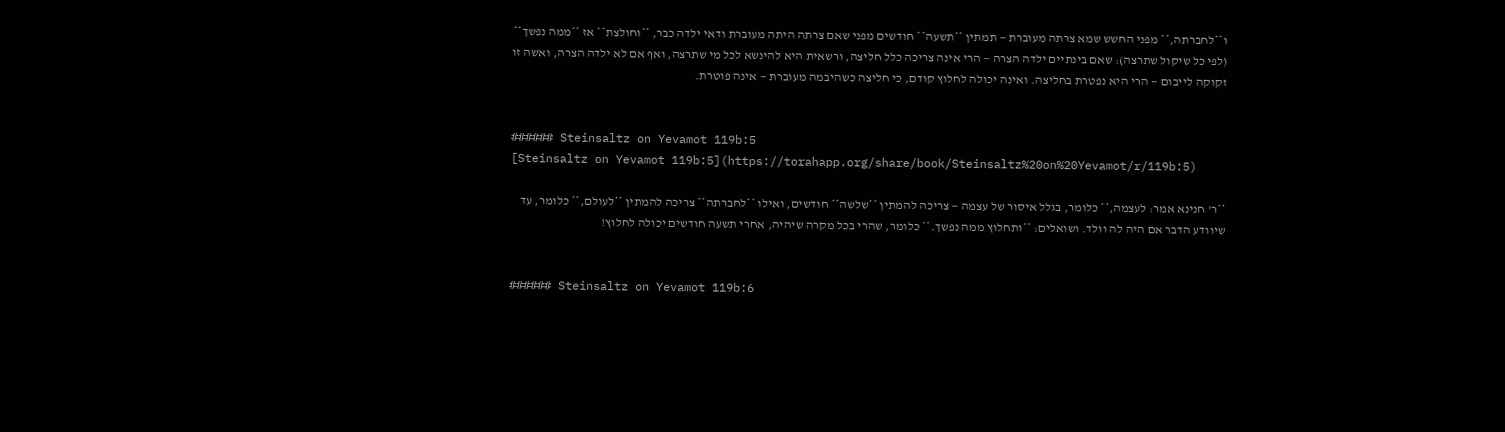ו**לחברתה,** מפני החשש שמא צרתה מעוברת — תמתין **תשעה** חודשים מפני שאם צרתה היתה מעוברת ודאי ילדה כבר, **וחולצת** אז **ממה נפשך** (לפי כל שיקול שתרצה): שאם בינתיים ילדה הצרה — הרי אינה צריכה כלל חליצה, ורשאית היא להינשא לכל מי שתרצה, ואף אם לא ילדה הצרה, ואשה זו זקוקה לייבום — הרי היא נפטרת בחליצה. ואינה יכולה לחלוץ קודם, כי חליצה כשהיבמה מעוברת — אינה פוטרת.


###### Steinsaltz on Yevamot 119b:5
[Steinsaltz on Yevamot 119b:5](https://torahapp.org/share/book/Steinsaltz%20on%20Yevamot/r/119b:5)

**ר' חנינא אמר: לעצמה,** כלומר, בגלל איסור של עצמה — צריכה להמתין **שלשה** חודשים, ואילו **לחברתה** צריכה להמתין **לעולם,** כלומר, עד שיוודע הדבר אם היה לה וולד. ושואלים: **ותחלוץ ממה נפשך.** כלומר, שהרי בכל מקרה שיהיה, אחרי תשעה חודשים יכולה לחלוץ!


###### Steinsaltz on Yevamot 119b:6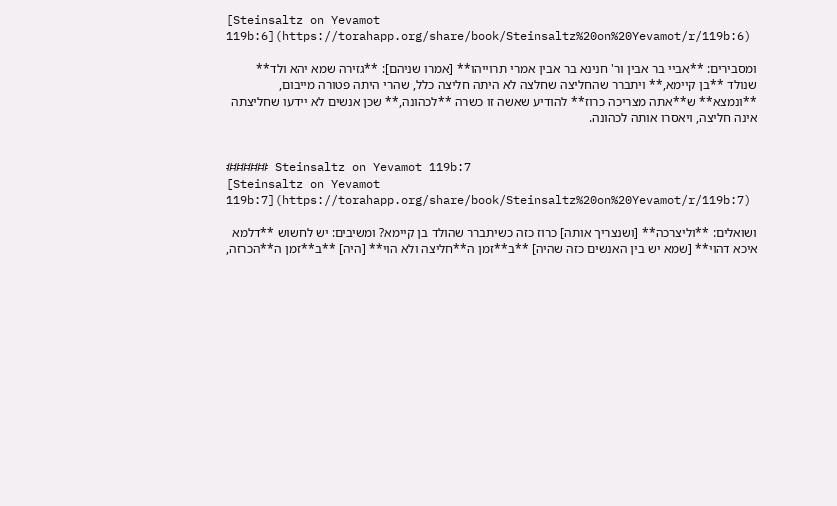[Steinsaltz on Yevamot 119b:6](https://torahapp.org/share/book/Steinsaltz%20on%20Yevamot/r/119b:6)

ומסבירים: **אביי בר אבין ור' חנינא בר אבין אמרי תרוייהו** [אמרו שניהם]: **גזירה שמא יהא ולד** שנולד **בן קיימא,** ויתברר שהחליצה שחלצה לא היתה חליצה כלל, שהרי היתה פטורה מייבום, **ונמצא** ש**אתה מצריכה כרוז** להודיע שאשה זו כשרה **לכהונה,** שכן אנשים לא יידעו שחליצתה אינה חליצה, ויאסרו אותה לכהונה.


###### Steinsaltz on Yevamot 119b:7
[Steinsaltz on Yevamot 119b:7](https://torahapp.org/share/book/Steinsaltz%20on%20Yevamot/r/119b:7)

ושואלים: **וליצרכה** [ושנצריך אותה] כרוז כזה כשיתברר שהולד בן קיימא? ומשיבים: יש לחשוש **דלמא איכא דהוי** [שמא יש בין האנשים כזה שהיה] **ב**זמן ה**חליצה ולא הוי** [היה] **ב**זמן ה**הכרזה,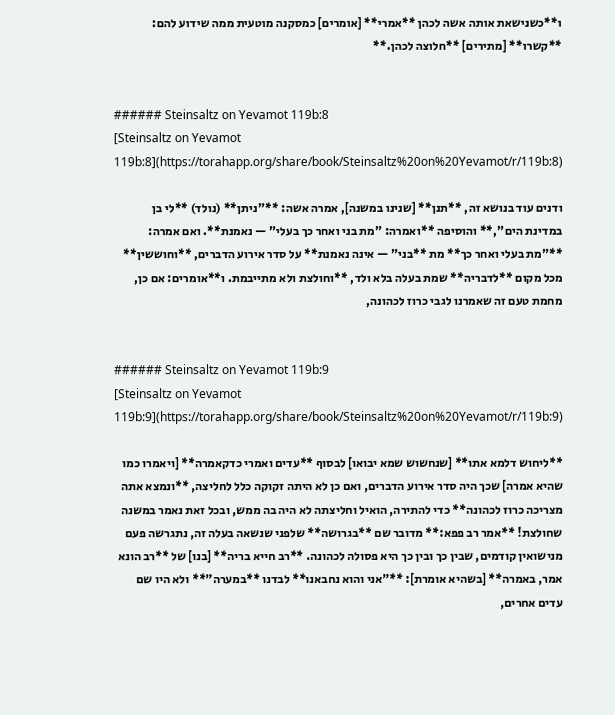ו**כשנישאת אותה אשה לכהן **אמרי** [אומרים] כמסקנה מוטעית ממה שידוע להם: **קשרו** [מתירים] **חלוצה לכהן.**


###### Steinsaltz on Yevamot 119b:8
[Steinsaltz on Yevamot 119b:8](https://torahapp.org/share/book/Steinsaltz%20on%20Yevamot/r/119b:8)

ודנים עוד בנושא זה, **תנן** [שנינו במשנה], אמרה אשה: **"ניתן** (נולד) **לי בן במדינת הים",** והוסיפה **ואמרה: "מת בני ואחר כך בעלי" — נאמנת**. ואם אמרה: **"מת בעלי ואחר כך** מת **בני" — אינה נאמנת** על סדר אירוע הדברים, **וחוששין** מכל מקום **לדבריה** שמת בעלה בלא ולד, **וחולצת ולא מתייבמת. ו**אומרים: אם כן, מחמת טעם זה שאמרנו לגבי כרוז לכהונה,


###### Steinsaltz on Yevamot 119b:9
[Steinsaltz on Yevamot 119b:9](https://torahapp.org/share/book/Steinsaltz%20on%20Yevamot/r/119b:9)

**ליחוש דלמא אתו** [שנחשוש שמא יבואו] לבסוף **עדים ואמרי כדקאמרה** [ויאמרו כמו שהיא אמרה] שכך היה סדר אירוע הדברים, ואם כן לא היתה זקוקה כלל לחליצה, **ונמצא אתה מצריכה כרוז לכהונה** כדי להתירה, הואיל וחליצתה לא היה בה ממש, ובכל זאת נאמר במשנה שחולצת! **אמר רב פפא:** מדובר שם **בגרושה** שלפני שנשאה בעלה זה, נתגרשה פעם מנישואין קודמים, שבין כך ובין כך היא פסולה לכהונה. **רב חייא בריה** [בנו] של **רב הונא אמר, באמרה** [בשהיא אומרת]: **"אני והוא נחבאנו** לבדנו **במערה"** ולא היו שם עדים אחרים,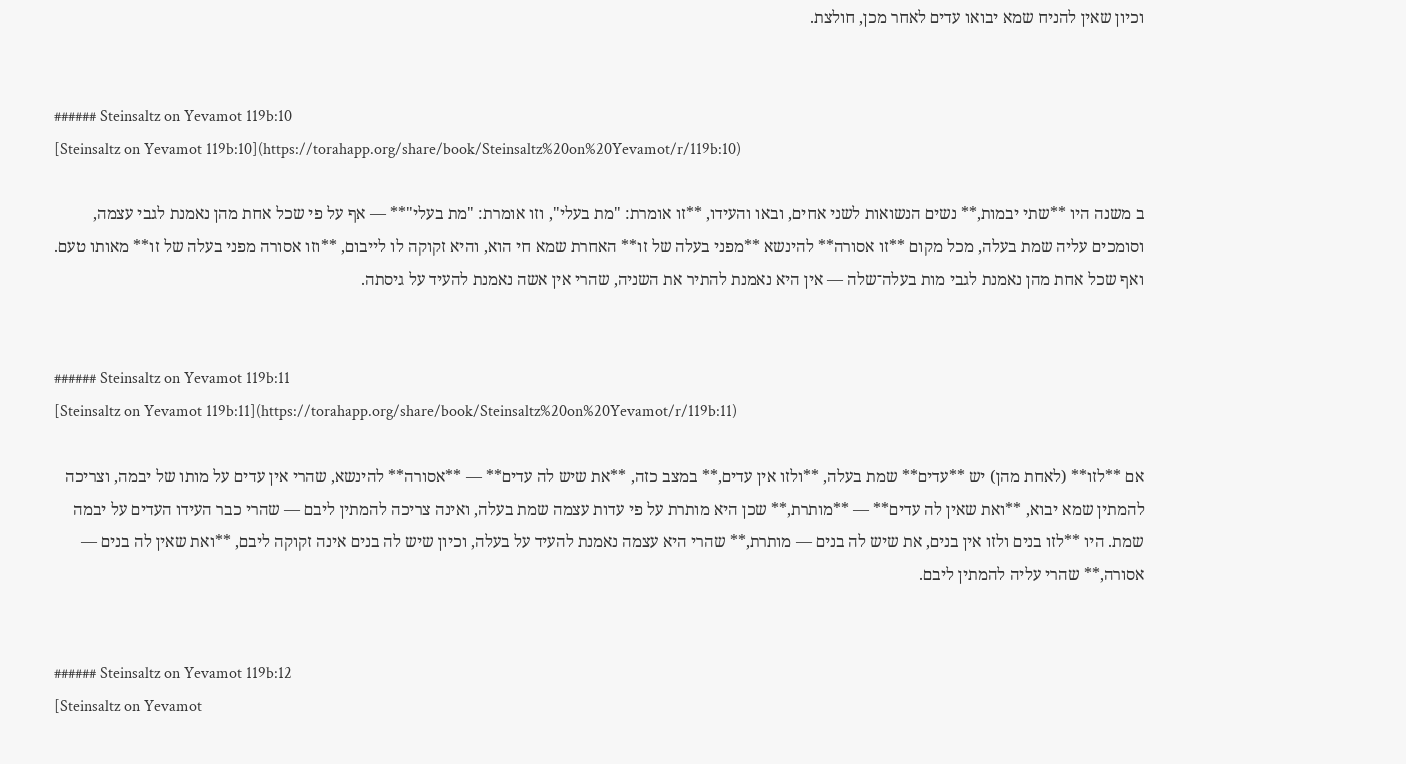וכיון שאין להניח שמא יבואו עדים לאחר מכן, חולצת.


###### Steinsaltz on Yevamot 119b:10
[Steinsaltz on Yevamot 119b:10](https://torahapp.org/share/book/Steinsaltz%20on%20Yevamot/r/119b:10)

ב משנה היו **שתי יבמות,** נשים הנשואות לשני אחים, ובאו והעידו, **זו אומרת: "מת בעלי", וזו אומרת: "מת בעלי"** — אף על פי שכל אחת מהן נאמנת לגבי עצמה, וסומכים עליה שמת בעלה, מכל מקום **זו אסורה** להינשא **מפני בעלה של זו** האחרת שמא חי הוא, והיא זקוקה לו לייבום, **וזו אסורה מפני בעלה של זו** מאותו טעם. ואף שכל אחת מהן נאמנת לגבי מות בעלה־שלה — אין היא נאמנת להתיר את השניה, שהרי אין אשה נאמנת להעיד על גיסתה.


###### Steinsaltz on Yevamot 119b:11
[Steinsaltz on Yevamot 119b:11](https://torahapp.org/share/book/Steinsaltz%20on%20Yevamot/r/119b:11)

אם **לזו** (לאחת מהן) יש **עדים** שמת בעלה, **ולזו אין עדים,** במצב כזה, **את שיש לה עדים** — **אסורה** להינשא, שהרי אין עדים על מותו של יבמה, וצריכה להמתין שמא יבוא, **ואת שאין לה עדים** — **מותרת,** שכן היא מותרת על פי עדות עצמה שמת בעלה, ואינה צריכה להמתין ליבם — שהרי כבר העידו העדים על יבמה שמת. היו **לזו בנים ולזו אין בנים, את שיש לה בנים — מותרת,** שהרי היא עצמה נאמנת להעיד על בעלה, וכיון שיש לה בנים אינה זקוקה ליבם, **ואת שאין לה בנים — אסורה,** שהרי עליה להמתין ליבם.


###### Steinsaltz on Yevamot 119b:12
[Steinsaltz on Yevamot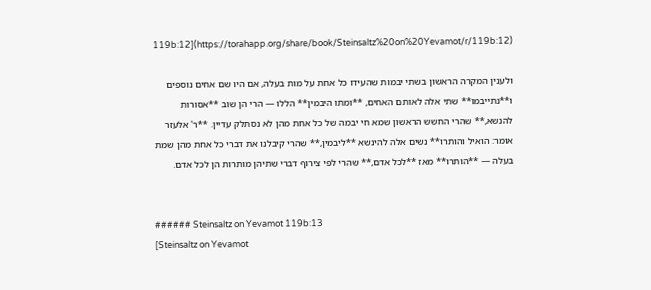119b:12](https://torahapp.org/share/book/Steinsaltz%20on%20Yevamot/r/119b:12)

ולענין המקרה הראשון בשתי יבמות שהעידו כל אחת על מות בעלה, אם היו שם אחים נוספים ו**נתייבמו** שתי אלה לאותם האחים, **ומתו היבמין** הללו — הרי הן שוב **אסורות להנשא,** שהרי החשש הראשון שמא חי יבמה של כל אחת מהן לא נסתלק עדיין. **ר' אלעזר אומר: הואיל והותרו** נשים אלה להינשא **ליבמין,** שהרי קיבלנו את דברי כל אחת מהן שמת בעלה — **הותרו** מאז **לכל אדם,** שהרי לפי צירוף דברי שתיהן מותרות הן לכל אדם.


###### Steinsaltz on Yevamot 119b:13
[Steinsaltz on Yevamot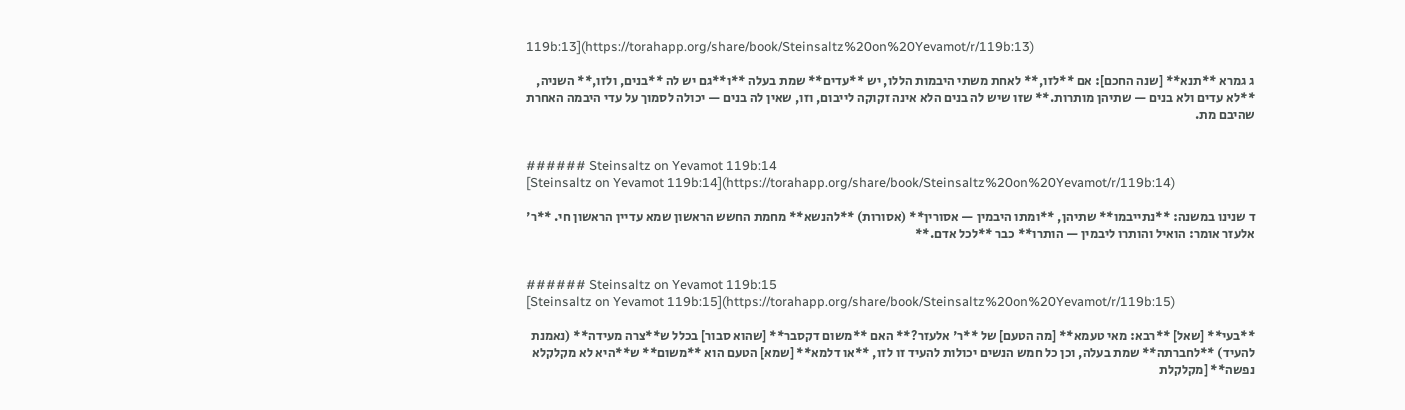119b:13](https://torahapp.org/share/book/Steinsaltz%20on%20Yevamot/r/119b:13)

ג גמרא **תנא** [שנה החכם]: אם **לזו,** לאחת משתי היבמות הללו, יש **עדים** שמת בעלה **ו**גם יש לה **בנים, ולזו,** השניה, **לא עדים ולא בנים — שתיהן מותרות.** שזו שיש לה בנים הלא אינה זקוקה לייבום, וזו, שאין לה בנים — יכולה לסמוך על עדי היבמה האחרת שהיבם מת.


###### Steinsaltz on Yevamot 119b:14
[Steinsaltz on Yevamot 119b:14](https://torahapp.org/share/book/Steinsaltz%20on%20Yevamot/r/119b:14)

ד שנינו במשנה: **נתייבמו** שתיהן, **ומתו היבמין — אסורין** (אסורות) **להנשא** מחמת החשש הראשון שמא עדיין הראשון חי. **ר' אלעזר אומר: הואיל והותרו ליבמין — הותרו** כבר **לכל אדם.**


###### Steinsaltz on Yevamot 119b:15
[Steinsaltz on Yevamot 119b:15](https://torahapp.org/share/book/Steinsaltz%20on%20Yevamot/r/119b:15)

**בעי** [שאל] **רבא: מאי טעמא** [מה הטעם] של **ר' אלעזר?** האם **משום דקסבר** [שהוא סבור] בכלל ש**צרה מעידה** (נאמנת להעיד) **לחברתה** שמת בעלה, וכן כל חמש הנשים יכולות להעיד זו לזו, **או דלמא** [שמא] הטעם הוא **משום** ש**היא לא מקלקלא נפשה** [מקלקלת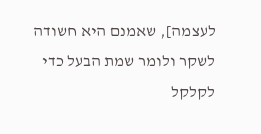לעצמה], שאמנם היא חשודה לשקר ולומר שמת הבעל כדי לקלקל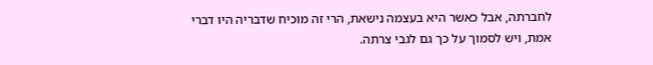לחברתה, אבל כאשר היא בעצמה נישאת, הרי זה מוכיח שדבריה היו דברי אמת, ויש לסמוך על כך גם לגבי צרתה.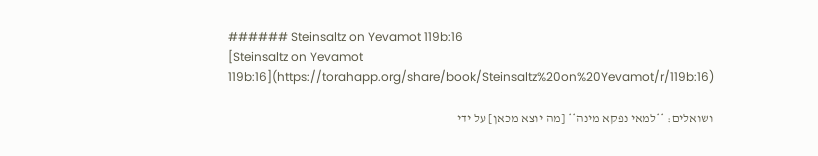###### Steinsaltz on Yevamot 119b:16
[Steinsaltz on Yevamot 119b:16](https://torahapp.org/share/book/Steinsaltz%20on%20Yevamot/r/119b:16)

ושואלים: **למאי נפקא מינה** [מה יוצא מכאן] על ידי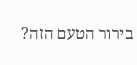בירור הטעם הזה?